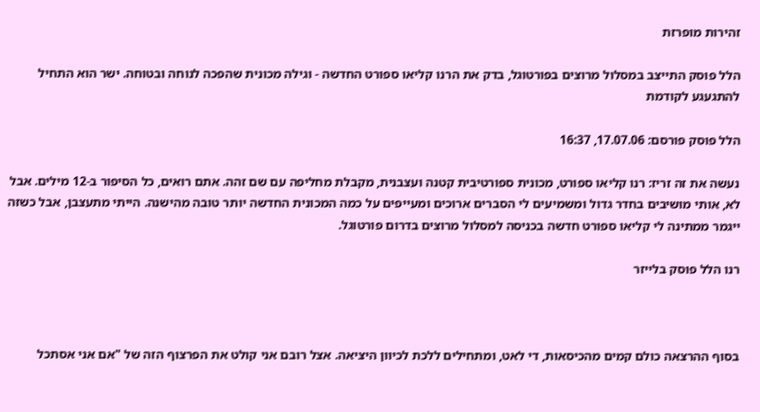זהירות מופרזת

הלל פוסק התייצב במסלול מרוצים בפורטוגל, בדק את הרנו קליאו ספורט החדשה - וגילה מכונית שהפכה לנוחה ובטוחה. ישר הוא התחיל להתגעגע לקודמת

הלל פוסק פורסם: 17.07.06, 16:37

נעשה את זה זריז: רנו קליאו ספורט, מכונית ספורטיבית קטנה ועצבנית, מקבלת מחליפה עם שם זהה. אתם רואים, כל הסיפור ב-12 מילים. אבל לא, אותי מושיבים בחדר גדול ומשמיעים לי הסברים ארוכים ומעייפים על כמה המכונית החדשה יותר טובה מהישנה. הייתי מתעצבן, אבל כשזה ייגמר ממתינה לי קליאו ספורט חדשה בכניסה למסלול מרוצים בדרום פורטוגל.

רנו הלל פוסק בלייזר



בסוף ההרצאה כולם קמים מהכיסאות, די לאט, ומתחילים ללכת לכיוון היציאה. אצל רובם אני קולט את הפרצוף הזה של "אם אני אסתכל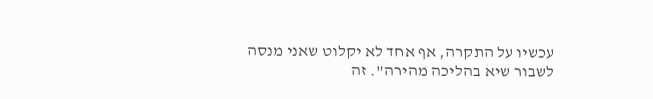עכשיו על התקרה, אף אחד לא יקלוט שאני מנסה לשבור שיא בהליכה מהירה". זה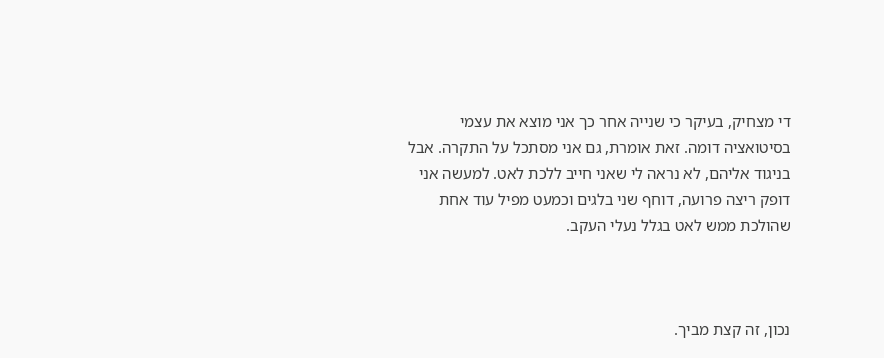די מצחיק, בעיקר כי שנייה אחר כך אני מוצא את עצמי בסיטואציה דומה. זאת אומרת, גם אני מסתכל על התקרה. אבל בניגוד אליהם, לא נראה לי שאני חייב ללכת לאט. למעשה אני דופק ריצה פרועה, דוחף שני בלגים וכמעט מפיל עוד אחת שהולכת ממש לאט בגלל נעלי העקב.



נכון, זה קצת מביך.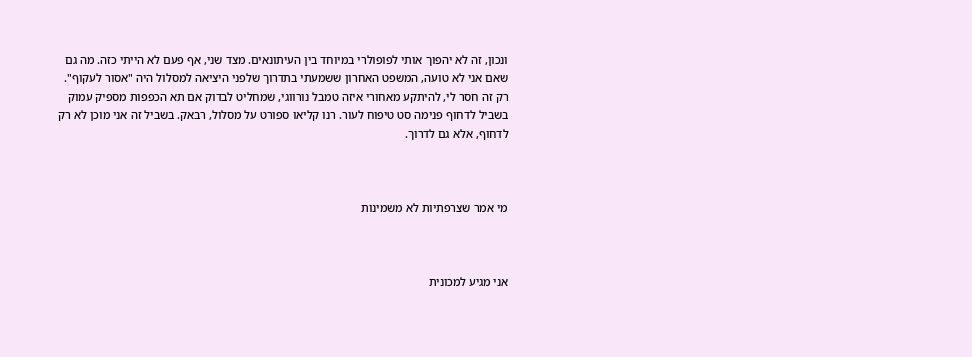ונכון, זה לא יהפוך אותי לפופולרי במיוחד בין העיתונאים. מצד שני, אף פעם לא הייתי כזה. מה גם שאם אני לא טועה, המשפט האחרון ששמעתי בתדרוך שלפני היציאה למסלול היה "אסור לעקוף". רק זה חסר לי, להיתקע מאחורי איזה טמבל נורווגי, שמחליט לבדוק אם תא הכפפות מספיק עמוק בשביל לדחוף פנימה סט טיפוח לעור. רנו קליאו ספורט על מסלול, רבאק. בשביל זה אני מוכן לא רק לדחוף, אלא גם לדרוך.



מי אמר שצרפתיות לא משמינות



אני מגיע למכונית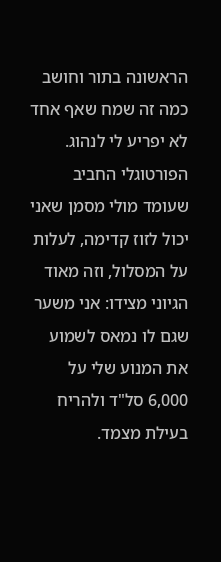הראשונה בתור וחושב כמה זה שמח שאף אחד לא יפריע לי לנהוג. הפורטוגלי החביב שעומד מולי מסמן שאני יכול לזוז קדימה, לעלות על המסלול, וזה מאוד הגיוני מצידו: אני משער שגם לו נמאס לשמוע את המנוע שלי על 6,000 סל"ד ולהריח בעילת מצמד.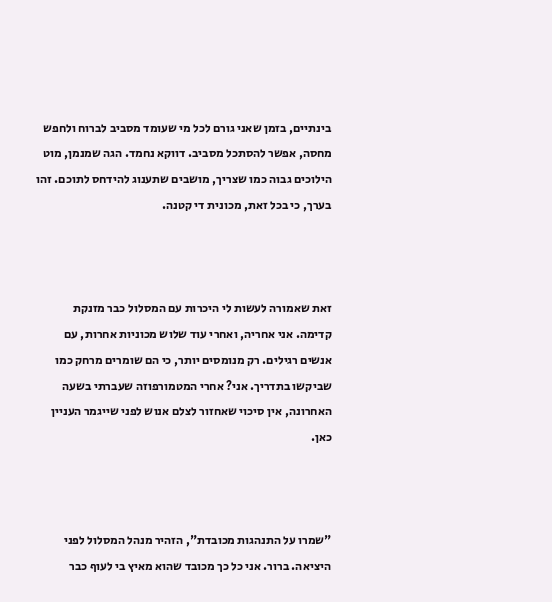בינתיים, בזמן שאני גורם לכל מי שעומד מסביב לברוח ולחפש מחסה, אפשר להסתכל מסביב. דווקא נחמד. הגה שמנמן, מוט הילוכים גבוה כמו שצריך, מושבים שתענוג להידחס לתוכם. זהו בערך, כי בכל זאת, מכונית די קטנה.



זאת שאמורה לעשות לי היכרות עם המסלול כבר מזנקת קדימה. אני אחריה, ואחרי עוד שלוש מכוניות אחרות, עם אנשים רגילים. רק מנומסים יותר, כי הם שומרים מרחק כמו שביקשו בתדריך. אני? אחרי המטמורפוזה שעברתי בשעה האחרונה, אין סיכוי שאחזור לצלם אנוש לפני שייגמר העניין כאן.



"שמרו על התנהגות מכובדת", הזהיר מנהל המסלול לפני היציאה. ברור. אני כל כך מכובד שהוא מאיץ בי לעוף כבר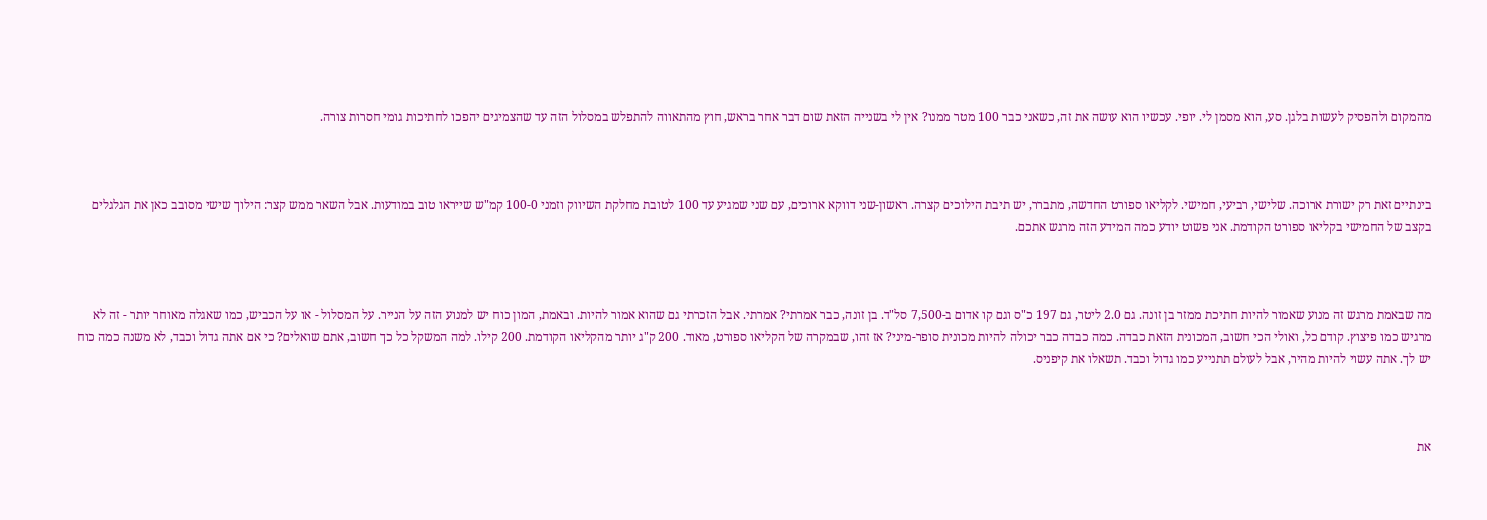מהמקום ולהפסיק לעשות בלגן. סע, הוא מסמן לי. יופי. עכשיו הוא עושה את זה, כשאני כבר 100 מטר ממנו? אין לי בשנייה הזאת שום דבר אחר בראש, חוץ מהתאווה להתפלש במסלול הזה עד שהצמיגים יהפכו לחתיכות גומי חסרות צורה.



בינתיים זאת רק ישורת ארוכה. שלישי, רביעי, חמישי. לקליאו ספורט החדשה, מתברר, יש תיבת הילוכים קצרה. ראשון-שני דווקא ארוכים, עם שני שמגיע עד 100 לטובת מחלקת השיווק וזמני 100-0 קמ"ש שייראו טוב במודעות. אבל השאר ממש קצר: הילוך שישי מסובב כאן את הגלגלים בקצב של החמישי בקליאו ספורט הקודמת. אני פשוט יודע כמה המידע הזה מרגש אתכם.



מה שבאמת מרגש זה מנוע שאמור להיות חתיכת ממזר בן זונה. גם 2.0 ליטר, גם 197 כ"ס וגם קו אדום ב-7,500 סל"ד. בן זונה, כבר אמרתי? אמרתי. אבל הזכרתי גם שהוא אמור להיות. ובאמת, המון כוח יש למנוע הזה על הנייר. על המסלול - או על הכביש, כמו שאגלה מאוחר יותר - זה לא מרגיש כמו פיצוץ. קודם כל, ואולי הכי חשוב, המכונית הזאת כבדה. כמה כבדה כבר יכולה להיות מכונית סופר-מיני? אז זהו, שבמקרה של הקליאו ספורט, מאוד. 200 ק"ג יותר מהקליאו הקודמת. 200 קילו. למה המשקל כל כך חשוב, אתם שואלים? כי אם אתה גדול וכבד, לא משנה כמה כוח יש לך. אתה עשוי להיות מהיר, אבל לעולם תתנייע כמו גדול וכבד. תשאלו את קיפניס.



את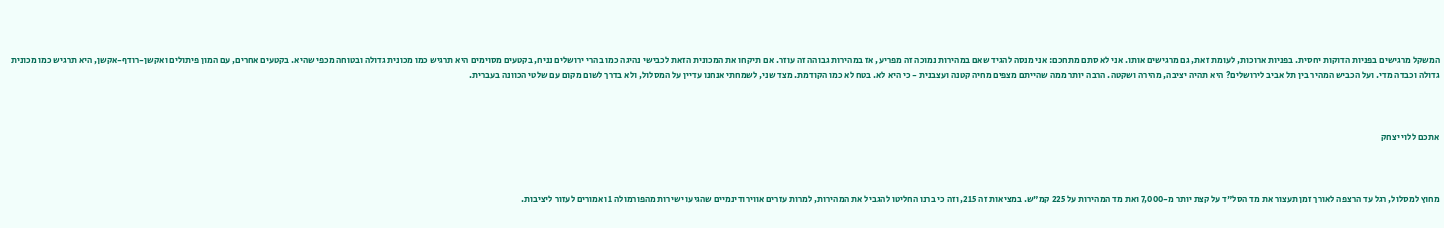המשקל מרגישים בפניות הדוקות יחסית. בפניות ארוכות, לעומת זאת, גם מרגישים אותו. אני לא סתם מתחכם: אני מנסה להגיד שאם במהירות נמוכה זה מפריע, אז במהירות גבוהה זה עוזר. אם תיקחו את המכונית הזאת לכבישי נהיגה כמו בהרי ירושלים נניח, בקטעים מסוימים היא תרגיש כמו מכונית גדולה ובטוחה מכפי שהיא. בקטעים אחרים, עם המון פיתולים ואקשן-רודף-אקשן, היא תרגיש כמו מכונית גדולה וכבדה מדי. ועל הכביש המהיר בין תל אביב לירושלים? היא תהיה יציבה, מהירה ושקטה. הרבה יותר ממה שהייתם מצפים מחיה קטנה ועצבנית - כי היא לא. בטח לא כמו הקודמת. מצד שני, לשמחתי אנחנו עדיין על המסלול, ולא בדרך לשום מקום עם שלטי הכוונה בעברית.



אתכם ללוי יצחק



מחוץ למסלול, רגל עד הרצפה לאורך זמן תעצור את מד הסל"ד על קצת יותר מ-7,000 ואת מד המהירות על 225 קמ"ש. במציאות זה 215, וזה כי ברנו החליטו להגביל את המהירות, למרות עזרים אווירודינמיים שהגיעו ישירות מהפורמולה 1 ואמורים לעזור ליציבות.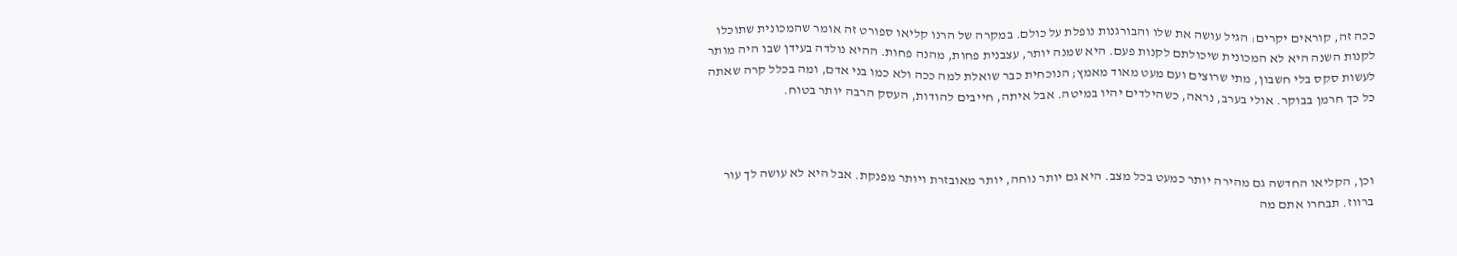ככה זה, קוראים יקרים: הגיל עושה את שלו והבורגנות נופלת על כולם. במקרה של הרנו קליאו ספורט זה אומר שהמכונית שתוכלו לקנות השנה היא לא המכונית שיכולתם לקנות פעם. היא שמנה יותר, עצבנית פחות, מהנה פחות. ההיא נולדה בעידן שבו היה מותר לעשות סקס בלי חשבון, מתי שרוצים ועם מעט מאוד מאמץ; הנוכחית כבר שואלת למה ככה ולא כמו בני אדם, ומה בכלל קרה שאתה כל כך חרמן בבוקר. אולי בערב, נראה, כשהילדים יהיו במיטה. אבל איתה, חייבים להודות, העסק הרבה יותר בטוח.



וכן, הקליאו החדשה גם מהירה יותר כמעט בכל מצב. היא גם יותר נוחה, יותר מאובזרת ויותר מפנקת. אבל היא לא עושה לך עור ברווז. תבחרו אתם מה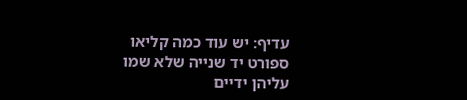עדיף: יש עוד כמה קליאו ספורט יד שנייה שלא שמו עליהן ידיים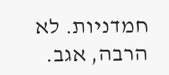חמדניות. לא הרבה, אגב.